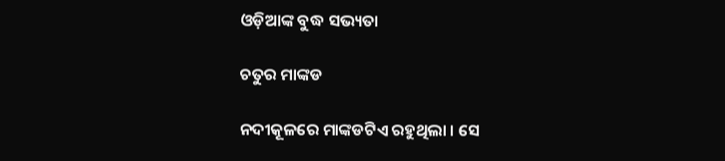ଓଡ଼ିଆଙ୍କ ବୁଦ୍ଧ ସଭ୍ୟତା

ଚତୁର ମାଙ୍କଡ

ନଦୀକୂଳରେ ମାଙ୍କଡଟିଏ ରହୁଥିଲା । ସେ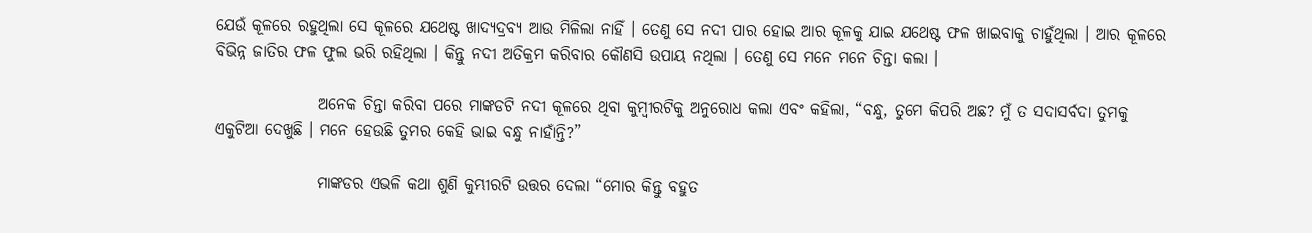ଯେଉଁ କୂଳରେ ରହୁଥିଲା ସେ କୂଳରେ ଯଥେଷ୍ଟ ଖାଦ୍ୟଦ୍ରବ୍ୟ ଆଉ ମିଳିଲା ନାହିଁ । ତେଣୁ ସେ ନଦୀ ପାର ହୋଇ ଆର କୂଳକୁ ଯାଇ ଯଥେଷ୍ଟ ଫଳ ଖାଇବାକୁ ଚାହୁଁଥିଲା । ଆର କୂଳରେ ବିଭିନ୍ନ ଜାତିର ଫଳ ଫୁଲ ଭରି ରହିଥିଲା । କିନ୍ତୁ ନଦୀ ଅତିକ୍ରମ କରିବାର କୌଣସି ଉପାୟ ନଥିଲା । ତେଣୁ ସେ ମନେ ମନେ ଚିନ୍ତା କଲା ।

                ଅନେକ ଚିନ୍ତା କରିବା ପରେ ମାଙ୍କଡଟି ନଦୀ କୂଳରେ ଥିବା କୁମ୍ବୀରଟିକୁ ଅନୁରୋଧ କଲା ଏବଂ କହିଲା, “ବନ୍ଧୁ, ତୁମେ କିପରି ଅଛ? ମୁଁ ତ ସଦାସର୍ବଦା ତୁମକୁ ଏକୁଟିଆ ଦେଖୁଛି । ମନେ ହେଉଛି ତୁମର କେହି ଭାଇ ବନ୍ଧୁ ନାହାଁନ୍ତି?”

                ମାଙ୍କଡର ଏଭଳି କଥା ଶୁଣି କୁମ୍ଭୀରଟି ଉତ୍ତର ଦେଲା “ମୋର କିନ୍ତୁ ବହୁତ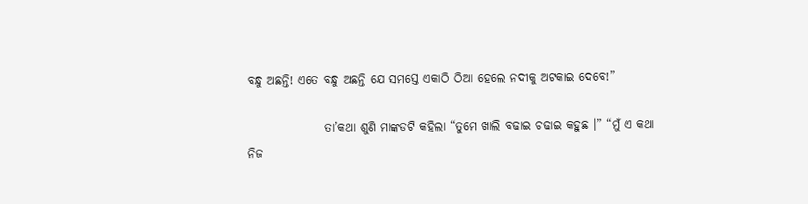ବନ୍ଧୁ ଅଛନ୍ତି! ଏତେ ବନ୍ଧୁ ଅଛନ୍ତି ଯେ ସମସ୍ତେ ଏକାଠି ଠିଆ ହେଲେ ନଦୀକୁ ଅଟକାଇ ଦେବେ!”

                ତା’କଥା ଶୁଣି ମାଙ୍କଡଟି କହିଲା “ତୁମେ ଖାଲି ବଢାଇ ଚଢାଇ କହୁଛ ।” “ମୁଁ ଏ କଥା ନିଜ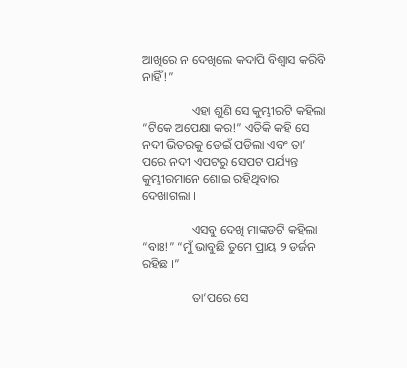ଆଖିରେ ନ ଦେଖିଲେ କଦାପି ବିଶ୍ୱାସ କରିବି ନାହିଁ!”

                ଏହା ଶୁଣି ସେ କୁମ୍ଭୀରଟି କହିଲା “ଟିକେ ଅପେକ୍ଷା କର!” ଏତିକି କହି ସେ ନଦୀ ଭିତରକୁ ଡେଇଁ ପଡିଲା ଏବଂ ତା’ ପରେ ନଦୀ ଏପଟରୁ ସେପଟ ପର୍ଯ୍ୟନ୍ତ କୁମ୍ଭୀରମାନେ ଶୋଇ ରହିଥିବାର ଦେଖାଗଲା ।

                ଏସବୁ ଦେଖି ମାଙ୍କଡଟି କହିଲା “ବାଃ!” “ମୁଁ ଭାବୁଛି ତୁମେ ପ୍ରାୟ ୨ ଡର୍ଜନ ରହିଛ ।”

                ତା’ପରେ ସେ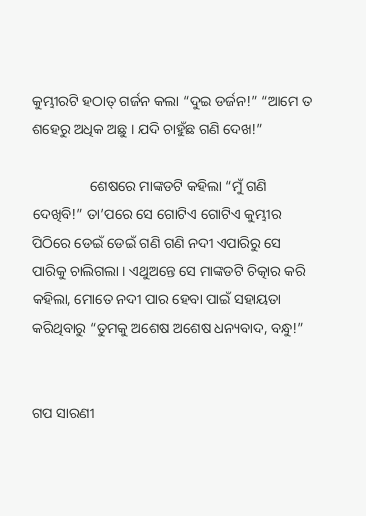କୁମ୍ଭୀରଟି ହଠାତ୍ ଗର୍ଜନ କଲା “ଦୁଇ ଡର୍ଜନ!” “ଆମେ ତ ଶହେରୁ ଅଧିକ ଅଛୁ । ଯଦି ଚାହୁଁଛ ଗଣି ଦେଖ!”

                ଶେଷରେ ମାଙ୍କଡଟି କହିଲା “ମୁଁ ଗଣି ଦେଖିବି!” ତା’ପରେ ସେ ଗୋଟିଏ ଗୋଟିଏ କୁମ୍ଭୀର ପିଠିରେ ଡେଇଁ ଡେଇଁ ଗଣି ଗଣି ନଦୀ ଏପାରିରୁ ସେ ପାରିକୁ ଚାଲିଗଲା । ଏଥୁଅନ୍ତେ ସେ ମାଙ୍କଡଟି ଚିତ୍କାର କରି କହିଲା, ମୋତେ ନଦୀ ପାର ହେବା ପାଇଁ ସହାୟତା କରିଥିବାରୁ “ତୁମକୁ ଅଶେଷ ଅଶେଷ ଧନ୍ୟବାଦ, ବନ୍ଧୁ!”


ଗପ ସାରଣୀ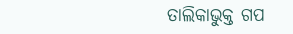ତାଲିକାଭୁକ୍ତ ଗପ